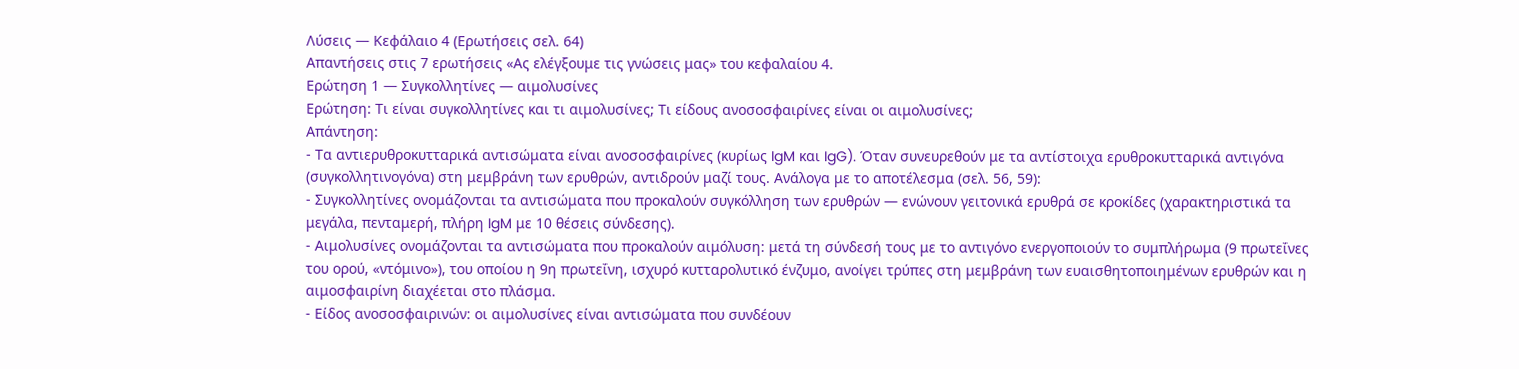Λύσεις — Κεφάλαιο 4 (Ερωτήσεις σελ. 64)
Απαντήσεις στις 7 ερωτήσεις «Ας ελέγξουμε τις γνώσεις μας» του κεφαλαίου 4.
Ερώτηση 1 — Συγκολλητίνες — αιμολυσίνες
Ερώτηση: Τι είναι συγκολλητίνες και τι αιμολυσίνες; Τι είδους ανοσοσφαιρίνες είναι οι αιμολυσίνες;
Απάντηση:
- Τα αντιερυθροκυτταρικά αντισώματα είναι ανοσοσφαιρίνες (κυρίως IgM και IgG). Όταν συνευρεθούν με τα αντίστοιχα ερυθροκυτταρικά αντιγόνα (συγκολλητινογόνα) στη μεμβράνη των ερυθρών, αντιδρούν μαζί τους. Ανάλογα με το αποτέλεσμα (σελ. 56, 59):
- Συγκολλητίνες ονομάζονται τα αντισώματα που προκαλούν συγκόλληση των ερυθρών — ενώνουν γειτονικά ερυθρά σε κροκίδες (χαρακτηριστικά τα μεγάλα, πενταμερή, πλήρη IgM με 10 θέσεις σύνδεσης).
- Αιμολυσίνες ονομάζονται τα αντισώματα που προκαλούν αιμόλυση: μετά τη σύνδεσή τους με το αντιγόνο ενεργοποιούν το συμπλήρωμα (9 πρωτεΐνες του ορού, «ντόμινο»), του οποίου η 9η πρωτεΐνη, ισχυρό κυτταρολυτικό ένζυμο, ανοίγει τρύπες στη μεμβράνη των ευαισθητοποιημένων ερυθρών και η αιμοσφαιρίνη διαχέεται στο πλάσμα.
- Είδος ανοσοσφαιρινών: οι αιμολυσίνες είναι αντισώματα που συνδέουν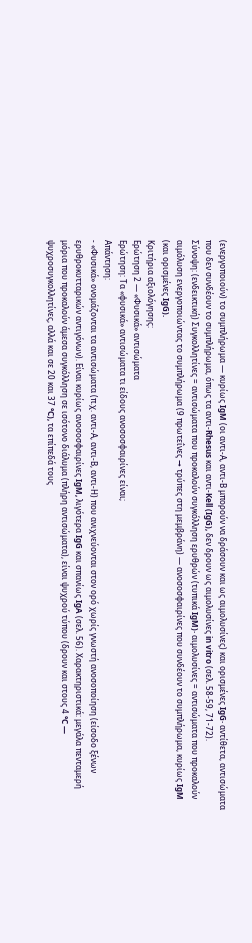(ενεργοποιούν) το συμπλήρωμα — κυρίως IgM (οι αντι-Α, αντι-Β μπορούν να δράσουν και ως αιμολυσίνες) και ορισμένες IgG· αντίθετα, αντισώματα που δεν συνδέουν το συμπλήρωμα, όπως τα αντι-Rhesus και αντι-Kell (IgG), δεν δρουν ως αιμολυσίνες in vitro (σελ. 58-59, 71-72).
Σύνοψη: (ενδεικτική) Συγκολλητίνες = αντισώματα που προκαλούν συγκόλληση ερυθρών (τυπικά IgM)· αιμολυσίνες = αντισώματα που προκαλούν αιμόλυση ενεργοποιώντας το συμπλήρωμα (9 πρωτεΐνες → τρύπες στη μεμβράνη) — ανοσοσφαιρίνες που συνδέουν το συμπλήρωμα, κυρίως IgM (και ορισμένες IgG).
Κριτήρια αξιολόγησης:
Ερώτηση 2 — «Φυσικά» αντισώματα
Ερώτηση: Τα «φυσικά» αντισώματα τι είδους ανοσοσφαιρίνες είναι;
Απάντηση:
- «Φυσικά» ονομάζονται τα αντισώματα (π.χ. αντι-Α, αντι-Β, αντι-Η) που ανιχνεύονται στον ορό χωρίς γνωστή ανοσοποίηση (είσοδο ξένων ερυθροκυτταρικών αντιγόνων). Είναι κυρίως ανοσοσφαιρίνες IgM, λιγότερα IgG και σπανίως IgA (σελ. 56). Χαρακτηριστικά: μεγάλα πενταμερή μόρια που προκαλούν άμεσα συγκόλληση σε ισότονο διάλυμα (πλήρη αντισώματα), είναι ψυχρού τύπου (δρουν και στους 4 °C — ψυχροσυγκολλητίνες, αλλά και σε 20 και 37 °C), τα επίπεδά τους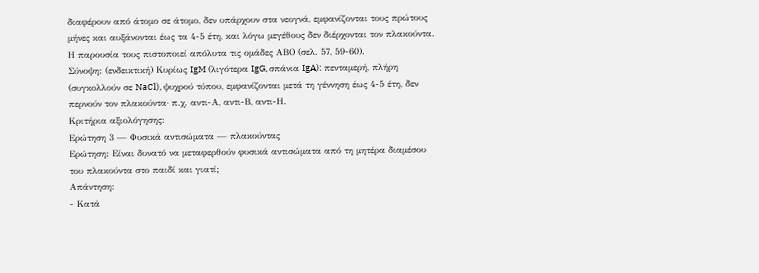διαφέρουν από άτομο σε άτομο, δεν υπάρχουν στα νεογνά, εμφανίζονται τους πρώτους μήνες και αυξάνονται έως τα 4-5 έτη, και λόγω μεγέθους δεν διέρχονται τον πλακούντα. Η παρουσία τους πιστοποιεί απόλυτα τις ομάδες ΑΒΟ (σελ. 57, 59-60).
Σύνοψη: (ενδεικτική) Κυρίως IgM (λιγότερα IgG, σπάνια IgA): πενταμερή, πλήρη (συγκολλούν σε NaCl), ψυχρού τύπου, εμφανίζονται μετά τη γέννηση έως 4-5 έτη, δεν περνούν τον πλακούντα· π.χ. αντι-Α, αντι-Β, αντι-Η.
Κριτήρια αξιολόγησης:
Ερώτηση 3 — Φυσικά αντισώματα — πλακούντας
Ερώτηση: Είναι δυνατό να μεταφερθούν φυσικά αντισώματα από τη μητέρα διαμέσου του πλακούντα στο παιδί και γιατί;
Απάντηση:
- Κατά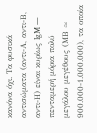κανόνα όχι. Τα φυσικά αντισώματα (αντι-Α, αντι-Β, αντι-Η) είναι κυρίως IgM — πενταμερή μόρια πολύ μεγάλου μεγέθους (ΜΒ ≈ 900.000-1.000.000), τα οποία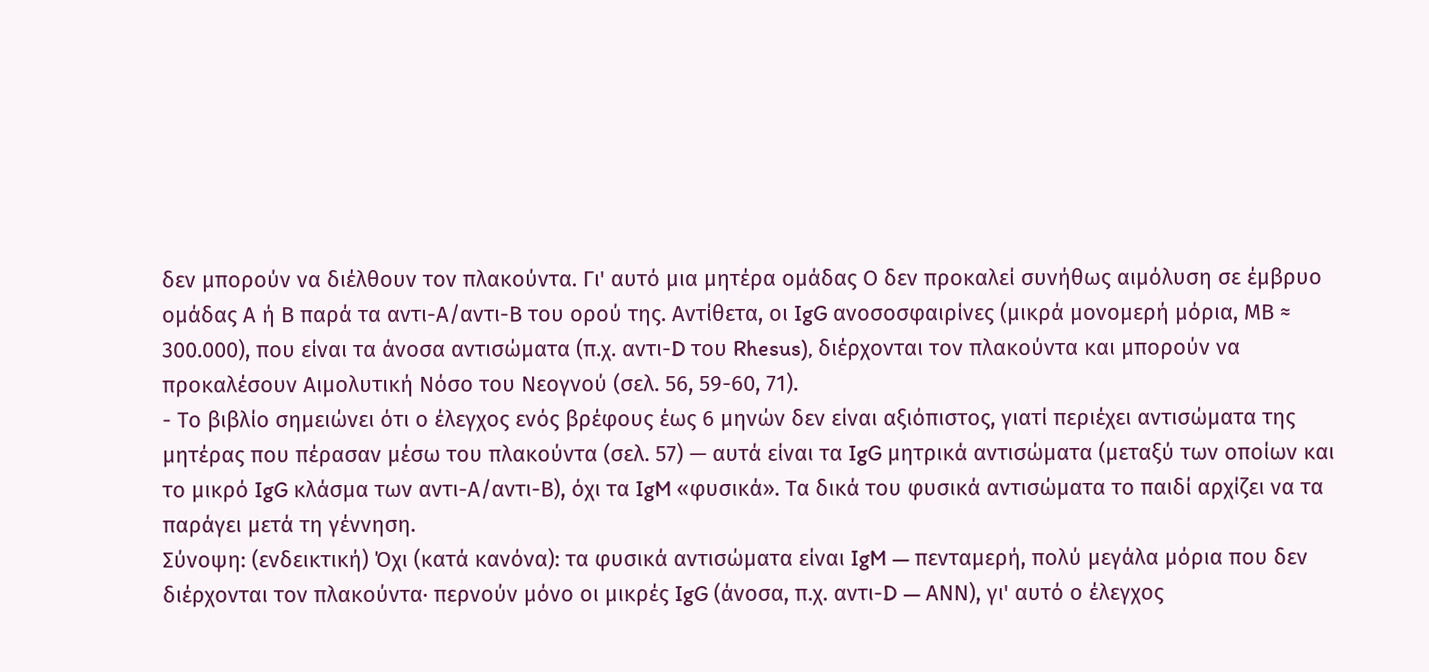δεν μπορούν να διέλθουν τον πλακούντα. Γι' αυτό μια μητέρα ομάδας Ο δεν προκαλεί συνήθως αιμόλυση σε έμβρυο ομάδας Α ή Β παρά τα αντι-Α/αντι-Β του ορού της. Αντίθετα, οι IgG ανοσοσφαιρίνες (μικρά μονομερή μόρια, ΜΒ ≈ 300.000), που είναι τα άνοσα αντισώματα (π.χ. αντι-D του Rhesus), διέρχονται τον πλακούντα και μπορούν να προκαλέσουν Αιμολυτική Νόσο του Νεογνού (σελ. 56, 59-60, 71).
- Το βιβλίο σημειώνει ότι ο έλεγχος ενός βρέφους έως 6 μηνών δεν είναι αξιόπιστος, γιατί περιέχει αντισώματα της μητέρας που πέρασαν μέσω του πλακούντα (σελ. 57) — αυτά είναι τα IgG μητρικά αντισώματα (μεταξύ των οποίων και το μικρό IgG κλάσμα των αντι-Α/αντι-Β), όχι τα IgM «φυσικά». Τα δικά του φυσικά αντισώματα το παιδί αρχίζει να τα παράγει μετά τη γέννηση.
Σύνοψη: (ενδεικτική) Όχι (κατά κανόνα): τα φυσικά αντισώματα είναι IgM — πενταμερή, πολύ μεγάλα μόρια που δεν διέρχονται τον πλακούντα· περνούν μόνο οι μικρές IgG (άνοσα, π.χ. αντι-D — ΑΝΝ), γι' αυτό ο έλεγχος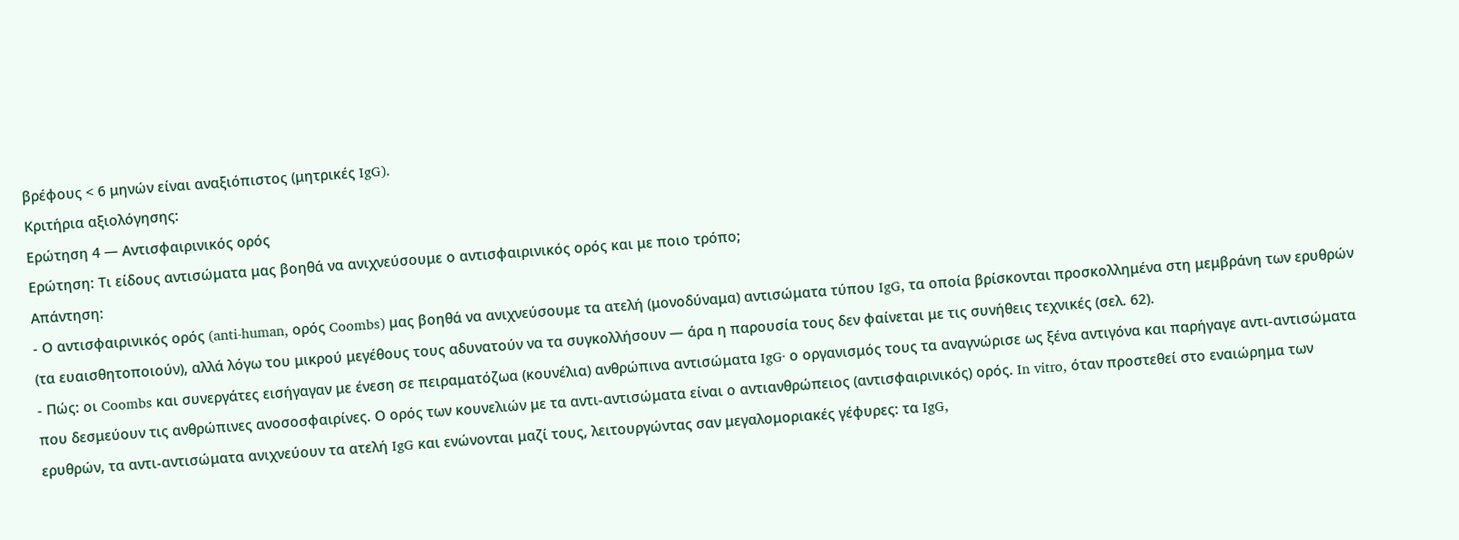βρέφους < 6 μηνών είναι αναξιόπιστος (μητρικές IgG).
Κριτήρια αξιολόγησης:
Ερώτηση 4 — Αντισφαιρινικός ορός
Ερώτηση: Τι είδους αντισώματα μας βοηθά να ανιχνεύσουμε ο αντισφαιρινικός ορός και με ποιο τρόπο;
Απάντηση:
- Ο αντισφαιρινικός ορός (anti-human, ορός Coombs) μας βοηθά να ανιχνεύσουμε τα ατελή (μονοδύναμα) αντισώματα τύπου IgG, τα οποία βρίσκονται προσκολλημένα στη μεμβράνη των ερυθρών (τα ευαισθητοποιούν), αλλά λόγω του μικρού μεγέθους τους αδυνατούν να τα συγκολλήσουν — άρα η παρουσία τους δεν φαίνεται με τις συνήθεις τεχνικές (σελ. 62).
- Πώς: οι Coombs και συνεργάτες εισήγαγαν με ένεση σε πειραματόζωα (κουνέλια) ανθρώπινα αντισώματα IgG· ο οργανισμός τους τα αναγνώρισε ως ξένα αντιγόνα και παρήγαγε αντι-αντισώματα που δεσμεύουν τις ανθρώπινες ανοσοσφαιρίνες. Ο ορός των κουνελιών με τα αντι-αντισώματα είναι ο αντιανθρώπειος (αντισφαιρινικός) ορός. In vitro, όταν προστεθεί στο εναιώρημα των ερυθρών, τα αντι-αντισώματα ανιχνεύουν τα ατελή IgG και ενώνονται μαζί τους, λειτουργώντας σαν μεγαλομοριακές γέφυρες: τα IgG,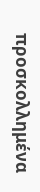προσκολλημένα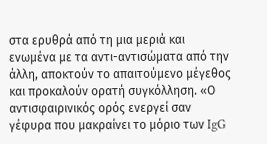στα ερυθρά από τη μια μεριά και ενωμένα με τα αντι-αντισώματα από την άλλη, αποκτούν το απαιτούμενο μέγεθος και προκαλούν ορατή συγκόλληση. «Ο αντισφαιρινικός ορός ενεργεί σαν γέφυρα που μακραίνει το μόριο των IgG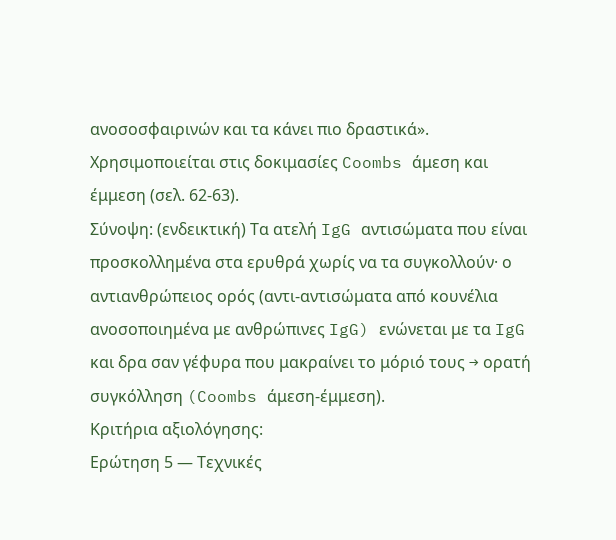ανοσοσφαιρινών και τα κάνει πιο δραστικά». Χρησιμοποιείται στις δοκιμασίες Coombs άμεση και έμμεση (σελ. 62-63).
Σύνοψη: (ενδεικτική) Τα ατελή IgG αντισώματα που είναι προσκολλημένα στα ερυθρά χωρίς να τα συγκολλούν· ο αντιανθρώπειος ορός (αντι-αντισώματα από κουνέλια ανοσοποιημένα με ανθρώπινες IgG) ενώνεται με τα IgG και δρα σαν γέφυρα που μακραίνει το μόριό τους → ορατή συγκόλληση (Coombs άμεση-έμμεση).
Κριτήρια αξιολόγησης:
Ερώτηση 5 — Τεχνικές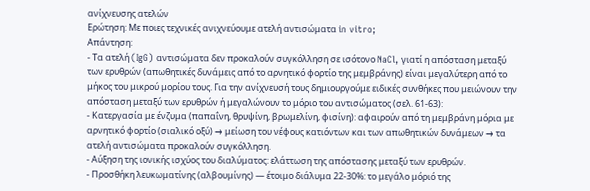ανίχνευσης ατελών
Ερώτηση: Με ποιες τεχνικές ανιχνεύουμε ατελή αντισώματα in vitro;
Απάντηση:
- Τα ατελή (IgG) αντισώματα δεν προκαλούν συγκόλληση σε ισότονο NaCl, γιατί η απόσταση μεταξύ των ερυθρών (απωθητικές δυνάμεις από το αρνητικό φορτίο της μεμβράνης) είναι μεγαλύτερη από το μήκος του μικρού μορίου τους. Για την ανίχνευσή τους δημιουργούμε ειδικές συνθήκες που μειώνουν την απόσταση μεταξύ των ερυθρών ή μεγαλώνουν το μόριο του αντισώματος (σελ. 61-63):
- Κατεργασία με ένζυμα (παπαΐνη, θρυψίνη, βρωμελίνη, φισίνη): αφαιρούν από τη μεμβράνη μόρια με αρνητικό φορτίο (σιαλικό οξύ) → μείωση του νέφους κατιόντων και των απωθητικών δυνάμεων → τα ατελή αντισώματα προκαλούν συγκόλληση.
- Αύξηση της ιονικής ισχύος του διαλύματος: ελάττωση της απόστασης μεταξύ των ερυθρών.
- Προσθήκη λευκωματίνης (αλβουμίνης) — έτοιμο διάλυμα 22-30%: το μεγάλο μόριό της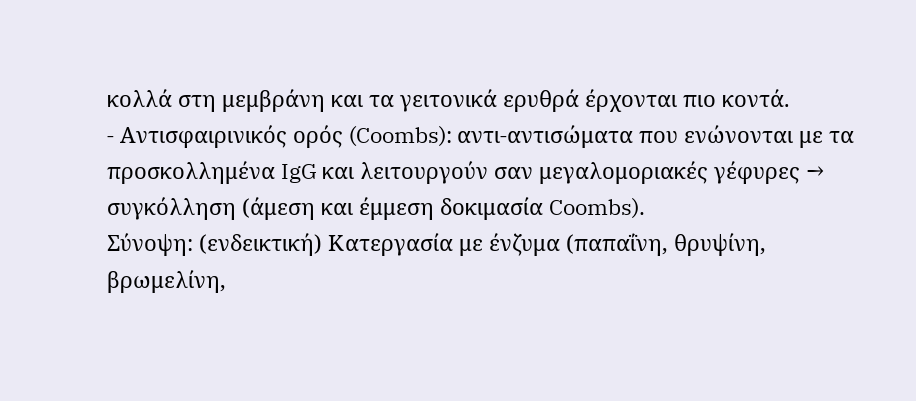κολλά στη μεμβράνη και τα γειτονικά ερυθρά έρχονται πιο κοντά.
- Αντισφαιρινικός ορός (Coombs): αντι-αντισώματα που ενώνονται με τα προσκολλημένα IgG και λειτουργούν σαν μεγαλομοριακές γέφυρες → συγκόλληση (άμεση και έμμεση δοκιμασία Coombs).
Σύνοψη: (ενδεικτική) Κατεργασία με ένζυμα (παπαΐνη, θρυψίνη, βρωμελίνη,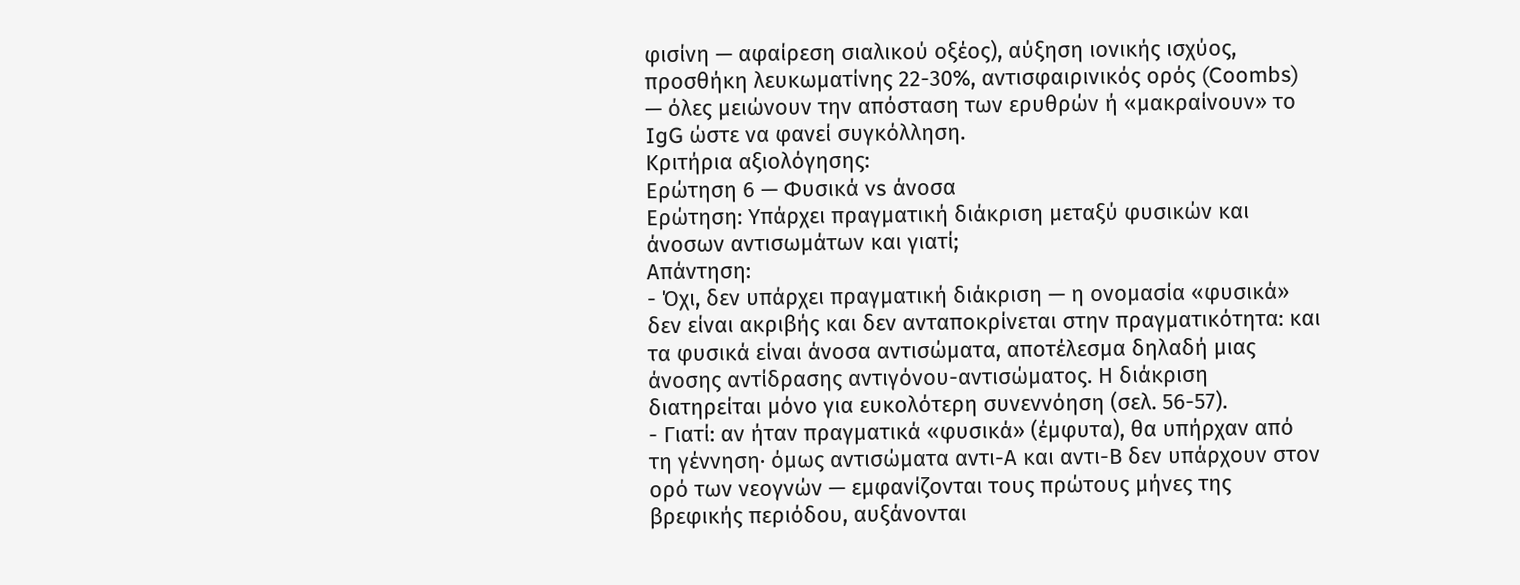φισίνη — αφαίρεση σιαλικού οξέος), αύξηση ιονικής ισχύος, προσθήκη λευκωματίνης 22-30%, αντισφαιρινικός ορός (Coombs) — όλες μειώνουν την απόσταση των ερυθρών ή «μακραίνουν» το IgG ώστε να φανεί συγκόλληση.
Κριτήρια αξιολόγησης:
Ερώτηση 6 — Φυσικά vs άνοσα
Ερώτηση: Υπάρχει πραγματική διάκριση μεταξύ φυσικών και άνοσων αντισωμάτων και γιατί;
Απάντηση:
- Όχι, δεν υπάρχει πραγματική διάκριση — η ονομασία «φυσικά» δεν είναι ακριβής και δεν ανταποκρίνεται στην πραγματικότητα: και τα φυσικά είναι άνοσα αντισώματα, αποτέλεσμα δηλαδή μιας άνοσης αντίδρασης αντιγόνου-αντισώματος. Η διάκριση διατηρείται μόνο για ευκολότερη συνεννόηση (σελ. 56-57).
- Γιατί: αν ήταν πραγματικά «φυσικά» (έμφυτα), θα υπήρχαν από τη γέννηση· όμως αντισώματα αντι-Α και αντι-Β δεν υπάρχουν στον ορό των νεογνών — εμφανίζονται τους πρώτους μήνες της βρεφικής περιόδου, αυξάνονται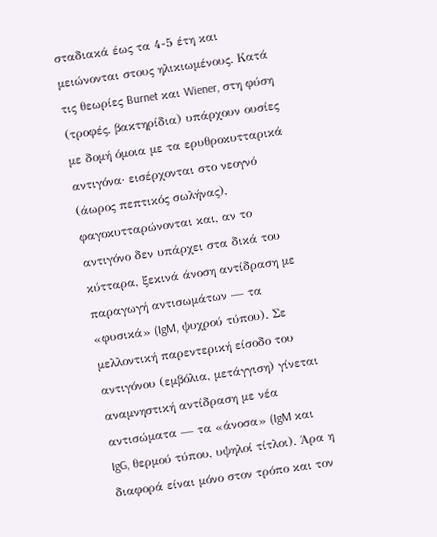σταδιακά έως τα 4-5 έτη και μειώνονται στους ηλικιωμένους. Κατά τις θεωρίες Burnet και Wiener, στη φύση (τροφές, βακτηρίδια) υπάρχουν ουσίες με δομή όμοια με τα ερυθροκυτταρικά αντιγόνα· εισέρχονται στο νεογνό (άωρος πεπτικός σωλήνας), φαγοκυτταρώνονται και, αν το αντιγόνο δεν υπάρχει στα δικά του κύτταρα, ξεκινά άνοση αντίδραση με παραγωγή αντισωμάτων — τα «φυσικά» (IgM, ψυχρού τύπου). Σε μελλοντική παρεντερική είσοδο του αντιγόνου (εμβόλια, μετάγγιση) γίνεται αναμνηστική αντίδραση με νέα αντισώματα — τα «άνοσα» (IgM και IgG, θερμού τύπου, υψηλοί τίτλοι). Άρα η διαφορά είναι μόνο στον τρόπο και τον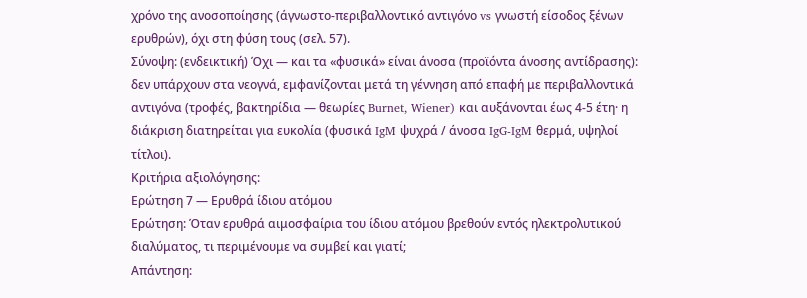χρόνο της ανοσοποίησης (άγνωστο-περιβαλλοντικό αντιγόνο vs γνωστή είσοδος ξένων ερυθρών), όχι στη φύση τους (σελ. 57).
Σύνοψη: (ενδεικτική) Όχι — και τα «φυσικά» είναι άνοσα (προϊόντα άνοσης αντίδρασης): δεν υπάρχουν στα νεογνά, εμφανίζονται μετά τη γέννηση από επαφή με περιβαλλοντικά αντιγόνα (τροφές, βακτηρίδια — θεωρίες Burnet, Wiener) και αυξάνονται έως 4-5 έτη· η διάκριση διατηρείται για ευκολία (φυσικά IgM ψυχρά / άνοσα IgG-IgM θερμά, υψηλοί τίτλοι).
Κριτήρια αξιολόγησης:
Ερώτηση 7 — Ερυθρά ίδιου ατόμου
Ερώτηση: Όταν ερυθρά αιμοσφαίρια του ίδιου ατόμου βρεθούν εντός ηλεκτρολυτικού διαλύματος, τι περιμένουμε να συμβεί και γιατί;
Απάντηση: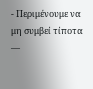- Περιμένουμε να μη συμβεί τίποτα —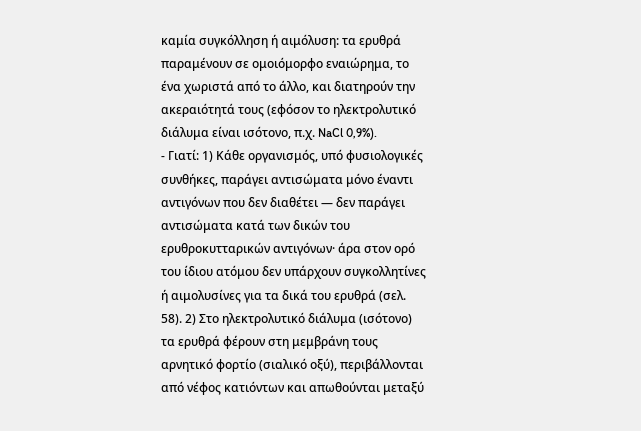καμία συγκόλληση ή αιμόλυση: τα ερυθρά παραμένουν σε ομοιόμορφο εναιώρημα, το ένα χωριστά από το άλλο, και διατηρούν την ακεραιότητά τους (εφόσον το ηλεκτρολυτικό διάλυμα είναι ισότονο, π.χ. NaCl 0,9%).
- Γιατί: 1) Κάθε οργανισμός, υπό φυσιολογικές συνθήκες, παράγει αντισώματα μόνο έναντι αντιγόνων που δεν διαθέτει — δεν παράγει αντισώματα κατά των δικών του ερυθροκυτταρικών αντιγόνων· άρα στον ορό του ίδιου ατόμου δεν υπάρχουν συγκολλητίνες ή αιμολυσίνες για τα δικά του ερυθρά (σελ. 58). 2) Στο ηλεκτρολυτικό διάλυμα (ισότονο) τα ερυθρά φέρουν στη μεμβράνη τους αρνητικό φορτίο (σιαλικό οξύ), περιβάλλονται από νέφος κατιόντων και απωθούνται μεταξύ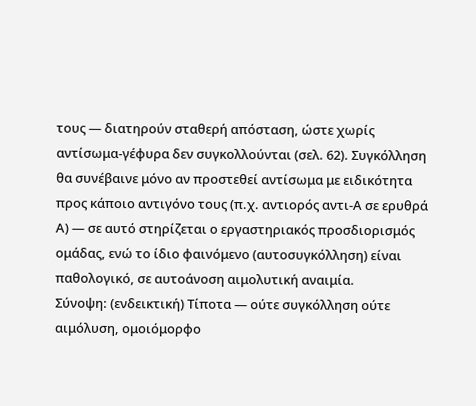τους — διατηρούν σταθερή απόσταση, ώστε χωρίς αντίσωμα-γέφυρα δεν συγκολλούνται (σελ. 62). Συγκόλληση θα συνέβαινε μόνο αν προστεθεί αντίσωμα με ειδικότητα προς κάποιο αντιγόνο τους (π.χ. αντιορός αντι-Α σε ερυθρά Α) — σε αυτό στηρίζεται ο εργαστηριακός προσδιορισμός ομάδας, ενώ το ίδιο φαινόμενο (αυτοσυγκόλληση) είναι παθολογικό, σε αυτοάνοση αιμολυτική αναιμία.
Σύνοψη: (ενδεικτική) Τίποτα — ούτε συγκόλληση ούτε αιμόλυση, ομοιόμορφο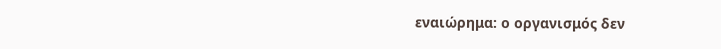εναιώρημα: ο οργανισμός δεν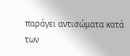παράγει αντισώματα κατά των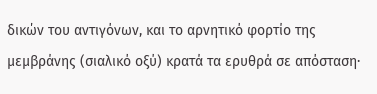δικών του αντιγόνων, και το αρνητικό φορτίο της μεμβράνης (σιαλικό οξύ) κρατά τα ερυθρά σε απόσταση·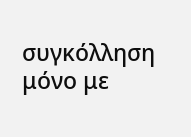συγκόλληση μόνο με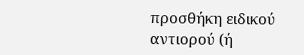προσθήκη ειδικού αντιορού (ή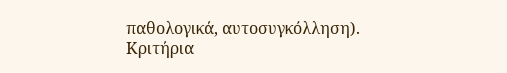παθολογικά, αυτοσυγκόλληση).
Κριτήρια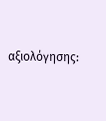αξιολόγησης: